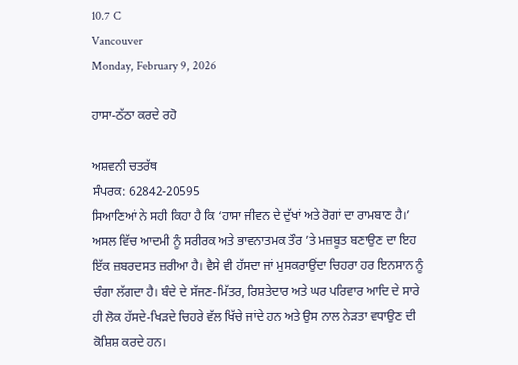10.7 C
Vancouver
Monday, February 9, 2026

ਹਾਸਾ-ਠੱਠਾ ਕਰਦੇ ਰਹੋ

ਅਸ਼ਵਨੀ ਚਤਰੱਥ
ਸੰਪਰਕ: 62842-20595
ਸਿਆਣਿਆਂ ਨੇ ਸਹੀ ਕਿਹਾ ਹੈ ਕਿ ‘ਹਾਸਾ ਜੀਵਨ ਦੇ ਦੁੱਖਾਂ ਅਤੇ ਰੋਗਾਂ ਦਾ ਰਾਮਬਾਣ ਹੈ।’ ਅਸਲ ਵਿੱਚ ਆਦਮੀ ਨੂੰ ਸਰੀਰਕ ਅਤੇ ਭਾਵਨਾਤਮਕ ਤੌਰ ’ਤੇ ਮਜ਼ਬੂਤ ਬਣਾਉਣ ਦਾ ਇਹ ਇੱਕ ਜ਼ਬਰਦਸਤ ਜ਼ਰੀਆ ਹੈ। ਵੈਸੇ ਵੀ ਹੱਸਦਾ ਜਾਂ ਮੁਸਕਰਾਉਂਦਾ ਚਿਹਰਾ ਹਰ ਇਨਸਾਨ ਨੂੰ ਚੰਗਾ ਲੱਗਦਾ ਹੈ। ਬੰਦੇ ਦੇ ਸੱਜਣ-ਮਿੱਤਰ, ਰਿਸ਼ਤੇਦਾਰ ਅਤੇ ਘਰ ਪਰਿਵਾਰ ਆਦਿ ਦੇ ਸਾਰੇ ਹੀ ਲੋਕ ਹੱਸਦੇ-ਖਿੜਦੇ ਚਿਹਰੇ ਵੱਲ ਖਿੱਚੇ ਜਾਂਦੇ ਹਨ ਅਤੇ ਉਸ ਨਾਲ ਨੇੜਤਾ ਵਧਾਉਣ ਦੀ ਕੋਸ਼ਿਸ਼ ਕਰਦੇ ਹਨ।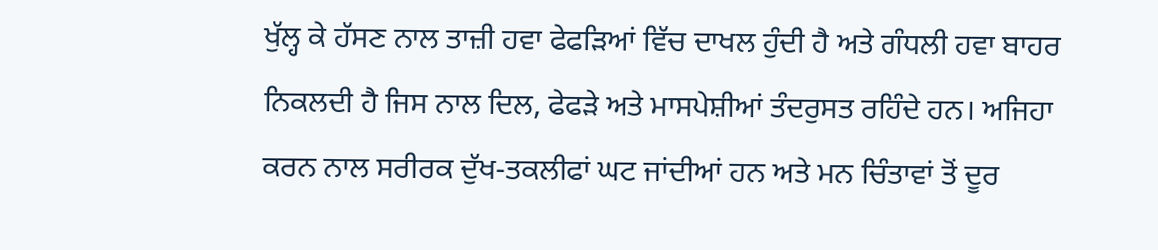ਖੁੱਲ੍ਹ ਕੇ ਹੱਸਣ ਨਾਲ ਤਾਜ਼ੀ ਹਵਾ ਫੇਫੜਿਆਂ ਵਿੱਚ ਦਾਖਲ ਹੁੰਦੀ ਹੈ ਅਤੇ ਗੰਧਲੀ ਹਵਾ ਬਾਹਰ ਨਿਕਲਦੀ ਹੈ ਜਿਸ ਨਾਲ ਦਿਲ, ਫੇਫੜੇ ਅਤੇ ਮਾਸਪੇਸ਼ੀਆਂ ਤੰਦਰੁਸਤ ਰਹਿੰਦੇ ਹਨ। ਅਜਿਹਾ ਕਰਨ ਨਾਲ ਸਰੀਰਕ ਦੁੱਖ-ਤਕਲੀਫਾਂ ਘਟ ਜਾਂਦੀਆਂ ਹਨ ਅਤੇ ਮਨ ਚਿੰਤਾਵਾਂ ਤੋਂ ਦੂਰ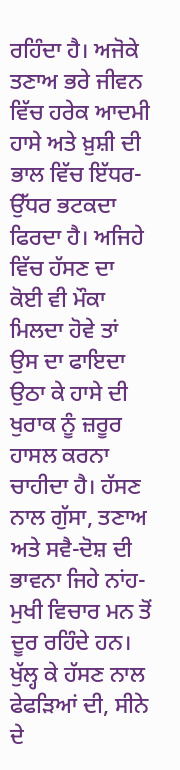ਰਹਿੰਦਾ ਹੈ। ਅਜੋਕੇ ਤਣਾਅ ਭਰੇ ਜੀਵਨ ਵਿੱਚ ਹਰੇਕ ਆਦਮੀ ਹਾਸੇ ਅਤੇ ਖ਼ੁਸ਼ੀ ਦੀ ਭਾਲ ਵਿੱਚ ਇੱਧਰ-ਉੱਧਰ ਭਟਕਦਾ ਫਿਰਦਾ ਹੈ। ਅਜਿਹੇ ਵਿੱਚ ਹੱਸਣ ਦਾ ਕੋਈ ਵੀ ਮੌਕਾ ਮਿਲਦਾ ਹੋਵੇ ਤਾਂ ਉਸ ਦਾ ਫਾਇਦਾ ਉਠਾ ਕੇ ਹਾਸੇ ਦੀ ਖੁਰਾਕ ਨੂੰ ਜ਼ਰੂਰ ਹਾਸਲ ਕਰਨਾ ਚਾਹੀਦਾ ਹੈ। ਹੱਸਣ ਨਾਲ ਗੁੱਸਾ, ਤਣਾਅ ਅਤੇ ਸਵੈ-ਦੋਸ਼ ਦੀ ਭਾਵਨਾ ਜਿਹੇ ਨਾਂਹ-ਮੁਖੀ ਵਿਚਾਰ ਮਨ ਤੋਂ ਦੂਰ ਰਹਿੰਦੇ ਹਨ। ਖੁੱਲ੍ਹ ਕੇ ਹੱਸਣ ਨਾਲ ਫੇਫੜਿਆਂ ਦੀ, ਸੀਨੇ ਦੇ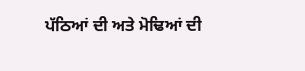ਪੱਠਿਆਂ ਦੀ ਅਤੇ ਮੋਢਿਆਂ ਦੀ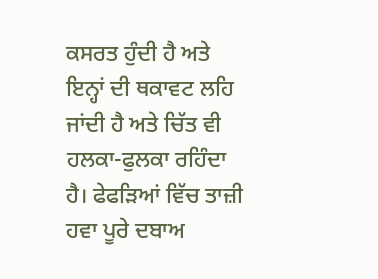ਕਸਰਤ ਹੁੰਦੀ ਹੈ ਅਤੇ ਇਨ੍ਹਾਂ ਦੀ ਥਕਾਵਟ ਲਹਿ ਜਾਂਦੀ ਹੈ ਅਤੇ ਚਿੱਤ ਵੀ ਹਲਕਾ-ਫੁਲਕਾ ਰਹਿੰਦਾ ਹੈ। ਫੇਫੜਿਆਂ ਵਿੱਚ ਤਾਜ਼ੀ ਹਵਾ ਪੂਰੇ ਦਬਾਅ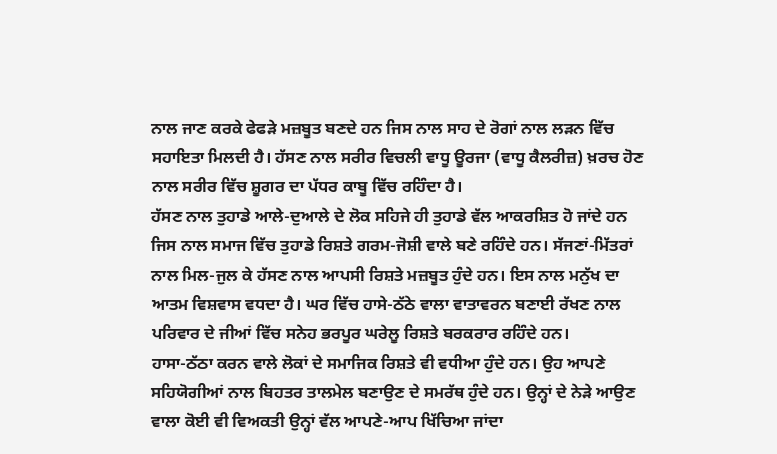ਨਾਲ ਜਾਣ ਕਰਕੇ ਫੇਫੜੇ ਮਜ਼ਬੂਤ ਬਣਦੇ ਹਨ ਜਿਸ ਨਾਲ ਸਾਹ ਦੇ ਰੋਗਾਂ ਨਾਲ ਲੜਨ ਵਿੱਚ ਸਹਾਇਤਾ ਮਿਲਦੀ ਹੈ। ਹੱਸਣ ਨਾਲ ਸਰੀਰ ਵਿਚਲੀ ਵਾਧੂ ਊਰਜਾ (ਵਾਧੂ ਕੈਲਰੀਜ਼) ਖ਼ਰਚ ਹੋਣ ਨਾਲ ਸਰੀਰ ਵਿੱਚ ਸ਼ੂਗਰ ਦਾ ਪੱਧਰ ਕਾਬੂ ਵਿੱਚ ਰਹਿੰਦਾ ਹੈ।
ਹੱਸਣ ਨਾਲ ਤੁਹਾਡੇ ਆਲੇ-ਦੁਆਲੇ ਦੇ ਲੋਕ ਸਹਿਜੇ ਹੀ ਤੁਹਾਡੇ ਵੱਲ ਆਕਰਸ਼ਿਤ ਹੋ ਜਾਂਦੇ ਹਨ ਜਿਸ ਨਾਲ ਸਮਾਜ ਵਿੱਚ ਤੁਹਾਡੇ ਰਿਸ਼ਤੇ ਗਰਮ-ਜੋਸ਼ੀ ਵਾਲੇ ਬਣੇ ਰਹਿੰਦੇ ਹਨ। ਸੱਜਣਾਂ-ਮਿੱਤਰਾਂ ਨਾਲ ਮਿਲ-ਜੁਲ ਕੇ ਹੱਸਣ ਨਾਲ ਆਪਸੀ ਰਿਸ਼ਤੇ ਮਜ਼ਬੂਤ ਹੁੰਦੇ ਹਨ। ਇਸ ਨਾਲ ਮਨੁੱਖ ਦਾ ਆਤਮ ਵਿਸ਼ਵਾਸ ਵਧਦਾ ਹੈ। ਘਰ ਵਿੱਚ ਹਾਸੇ-ਠੱਠੇ ਵਾਲਾ ਵਾਤਾਵਰਨ ਬਣਾਈ ਰੱਖਣ ਨਾਲ ਪਰਿਵਾਰ ਦੇ ਜੀਆਂ ਵਿੱਚ ਸਨੇਹ ਭਰਪੂਰ ਘਰੇਲੂ ਰਿਸ਼ਤੇ ਬਰਕਰਾਰ ਰਹਿੰਦੇ ਹਨ।
ਹਾਸਾ-ਠੱਠਾ ਕਰਨ ਵਾਲੇ ਲੋਕਾਂ ਦੇ ਸਮਾਜਿਕ ਰਿਸ਼ਤੇ ਵੀ ਵਧੀਆ ਹੁੰਦੇ ਹਨ। ਉਹ ਆਪਣੇ ਸਹਿਯੋਗੀਆਂ ਨਾਲ ਬਿਹਤਰ ਤਾਲਮੇਲ ਬਣਾਉਣ ਦੇ ਸਮਰੱਥ ਹੁੰਦੇ ਹਨ। ਉਨ੍ਹਾਂ ਦੇ ਨੇੜੇ ਆਉਣ ਵਾਲਾ ਕੋਈ ਵੀ ਵਿਅਕਤੀ ਉਨ੍ਹਾਂ ਵੱਲ ਆਪਣੇ-ਆਪ ਖਿੱਚਿਆ ਜਾਂਦਾ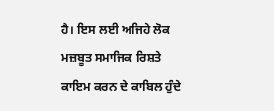ਹੈ। ਇਸ ਲਈ ਅਜਿਹੇ ਲੋਕ ਮਜ਼ਬੂਤ ਸਮਾਜਿਕ ਰਿਸ਼ਤੇ ਕਾਇਮ ਕਰਨ ਦੇ ਕਾਬਿਲ ਹੁੰਦੇ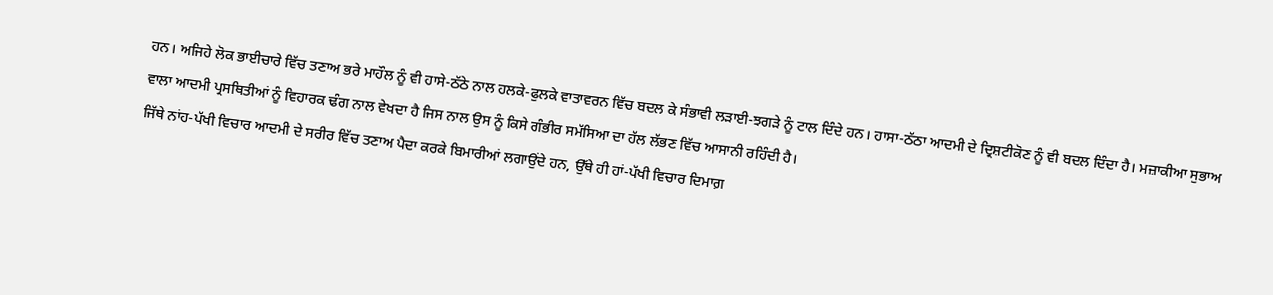ਹਨ। ਅਜਿਹੇ ਲੋਕ ਭਾਈਚਾਰੇ ਵਿੱਚ ਤਣਾਅ ਭਰੇ ਮਾਹੌਲ ਨੂੰ ਵੀ ਹਾਸੇ-ਠੱਠੇ ਨਾਲ ਹਲਕੇ-ਫੁਲਕੇ ਵਾਤਾਵਰਨ ਵਿੱਚ ਬਦਲ ਕੇ ਸੰਭਾਵੀ ਲੜਾਈ-ਝਗੜੇ ਨੂੰ ਟਾਲ ਦਿੰਦੇ ਹਨ। ਹਾਸਾ-ਠੱਠਾ ਆਦਮੀ ਦੇ ਦ੍ਰਿਸ਼ਟੀਕੋਣ ਨੂੰ ਵੀ ਬਦਲ ਦਿੰਦਾ ਹੈ। ਮਜ਼ਾਕੀਆ ਸੁਭਾਅ ਵਾਲਾ ਆਦਮੀ ਪ੍ਰਸਥਿਤੀਆਂ ਨੂੰ ਵਿਹਾਰਕ ਢੰਗ ਨਾਲ ਵੇਖਦਾ ਹੈ ਜਿਸ ਨਾਲ ਉਸ ਨੂੰ ਕਿਸੇ ਗੰਭੀਰ ਸਮੱਸਿਆ ਦਾ ਹੱਲ ਲੱਭਣ ਵਿੱਚ ਆਸਾਨੀ ਰਹਿੰਦੀ ਹੈ।
ਜਿੱਥੇ ਨਾਂਹ-ਪੱਖੀ ਵਿਚਾਰ ਆਦਮੀ ਦੇ ਸਰੀਰ ਵਿੱਚ ਤਣਾਅ ਪੈਦਾ ਕਰਕੇ ਬਿਮਾਰੀਆਂ ਲਗਾਉਂਦੇ ਹਨ, ਉੱਥੇ ਹੀ ਹਾਂ-ਪੱਖੀ ਵਿਚਾਰ ਦਿਮਾਗ਼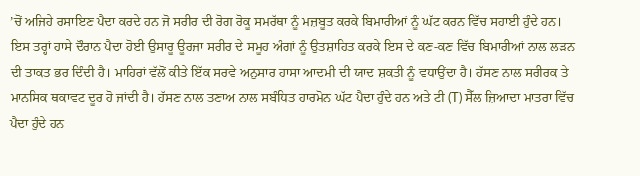’ਚੋਂ ਅਜਿਹੇ ਰਸਾਇਣ ਪੈਦਾ ਕਰਦੇ ਹਨ ਜੋ ਸਰੀਰ ਦੀ ਰੋਗ ਰੋਕੂ ਸਮਰੱਥਾ ਨੂੰ ਮਜ਼ਬੂਤ ਕਰਕੇ ਬਿਮਾਰੀਆਂ ਨੂੰ ਘੱਟ ਕਰਨ ਵਿੱਚ ਸਹਾਈ ਹੁੰਦੇ ਹਨ। ਇਸ ਤਰ੍ਹਾਂ ਹਾਸੇ ਦੌਰਾਨ ਪੈਦਾ ਹੋਈ ਉਸਾਰੂ ਊਰਜਾ ਸਰੀਰ ਦੇ ਸਮੂਹ ਅੰਗਾਂ ਨੂੰ ਉਤਸ਼ਾਹਿਤ ਕਰਕੇ ਇਸ ਦੇ ਕਣ-ਕਣ ਵਿੱਚ ਬਿਮਾਰੀਆਂ ਨਾਲ ਲੜਨ ਦੀ ਤਾਕਤ ਭਰ ਦਿੰਦੀ ਹੈ। ਮਾਹਿਰਾਂ ਵੱਲੋਂ ਕੀਤੇ ਇੱਕ ਸਰਵੇ ਅਨੁਸਾਰ ਹਾਸਾ ਆਦਮੀ ਦੀ ਯਾਦ ਸ਼ਕਤੀ ਨੂੰ ਵਧਾਉਂਦਾ ਹੈ। ਹੱਸਣ ਨਾਲ ਸਰੀਰਕ ਤੇ ਮਾਨਸਿਕ ਥਕਾਵਟ ਦੂਰ ਹੋ ਜਾਂਦੀ ਹੈ। ਹੱਸਣ ਨਾਲ ਤਣਾਅ ਨਾਲ ਸਬੰਧਿਤ ਹਾਰਮੋਨ ਘੱਟ ਪੈਦਾ ਹੁੰਦੇ ਹਨ ਅਤੇ ਟੀ (T) ਸੈੱਲ ਜ਼ਿਆਦਾ ਮਾਤਰਾ ਵਿੱਚ ਪੈਦਾ ਹੁੰਦੇ ਹਨ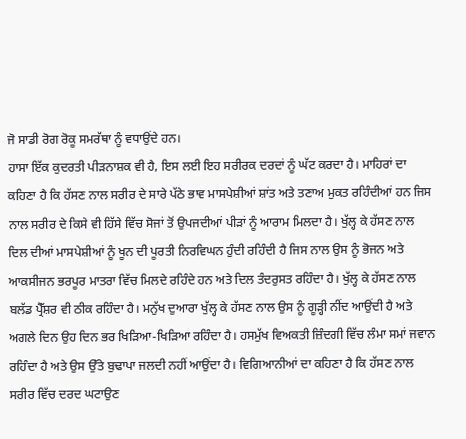ਜੋ ਸਾਡੀ ਰੋਗ ਰੋਕੂ ਸਮਰੱਥਾ ਨੂੰ ਵਧਾਉਂਦੇ ਹਨ।
ਹਾਸਾ ਇੱਕ ਕੁਦਰਤੀ ਪੀੜਨਾਸ਼ਕ ਵੀ ਹੈ, ਇਸ ਲਈ ਇਹ ਸਰੀਰਕ ਦਰਦਾਂ ਨੂੰ ਘੱਟ ਕਰਦਾ ਹੈ। ਮਾਹਿਰਾਂ ਦਾ ਕਹਿਣਾ ਹੈ ਕਿ ਹੱਸਣ ਨਾਲ ਸਰੀਰ ਦੇ ਸਾਰੇ ਪੱਠੇ ਭਾਵ ਮਾਸਪੇਸ਼ੀਆਂ ਸ਼ਾਂਤ ਅਤੇ ਤਣਾਅ ਮੁਕਤ ਰਹਿੰਦੀਆਂ ਹਨ ਜਿਸ ਨਾਲ ਸਰੀਰ ਦੇ ਕਿਸੇ ਵੀ ਹਿੱਸੇ ਵਿੱਚ ਸੋਜਾਂ ਤੋਂ ਉਪਜਦੀਆਂ ਪੀੜਾਂ ਨੂੰ ਆਰਾਮ ਮਿਲਦਾ ਹੈ। ਖੁੱਲ੍ਹ ਕੇ ਹੱਸਣ ਨਾਲ ਦਿਲ ਦੀਆਂ ਮਾਸਪੇਸ਼ੀਆਂ ਨੂੰ ਖੂਨ ਦੀ ਪੂਰਤੀ ਨਿਰਵਿਘਨ ਹੁੰਦੀ ਰਹਿੰਦੀ ਹੈ ਜਿਸ ਨਾਲ ਉਸ ਨੂੰ ਭੋਜਨ ਅਤੇ ਆਕਸੀਜਨ ਭਰਪੂਰ ਮਾਤਰਾ ਵਿੱਚ ਮਿਲਦੇ ਰਹਿੰਦੇ ਹਨ ਅਤੇ ਦਿਲ ਤੰਦਰੁਸਤ ਰਹਿੰਦਾ ਹੈ। ਖੁੱਲ੍ਹ ਕੇ ਹੱਸਣ ਨਾਲ ਬਲੱਡ ਪ੍ਰੈੱਸ਼ਰ ਵੀ ਠੀਕ ਰਹਿੰਦਾ ਹੈ। ਮਨੁੱਖ ਦੁਆਰਾ ਖੁੱਲ੍ਹ ਕੇ ਹੱਸਣ ਨਾਲ ਉਸ ਨੂੰ ਗੂੜ੍ਹੀ ਨੀਂਦ ਆਉਂਦੀ ਹੈ ਅਤੇ ਅਗਲੇ ਦਿਨ ਉਹ ਦਿਨ ਭਰ ਖਿੜਿਆ-ਖਿੜਿਆ ਰਹਿੰਦਾ ਹੈ। ਹਸਮੁੱਖ ਵਿਅਕਤੀ ਜ਼ਿੰਦਗੀ ਵਿੱਚ ਲੰਮਾ ਸਮਾਂ ਜਵਾਨ ਰਹਿੰਦਾ ਹੈ ਅਤੇ ਉਸ ਉੱਤੇ ਬੁਢਾਪਾ ਜਲਦੀ ਨਹੀਂ ਆਉਂਦਾ ਹੈ। ਵਿਗਿਆਨੀਆਂ ਦਾ ਕਹਿਣਾ ਹੈ ਕਿ ਹੱਸਣ ਨਾਲ ਸਰੀਰ ਵਿੱਚ ਦਰਦ ਘਟਾਉਣ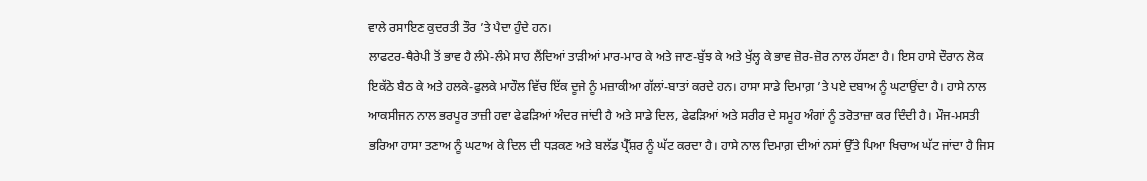ਵਾਲੇ ਰਸਾਇਣ ਕੁਦਰਤੀ ਤੌਰ ’ਤੇ ਪੈਦਾ ਹੁੰਦੇ ਹਨ।
ਲਾਫਟਰ-ਥੈਰੇਪੀ ਤੋਂ ਭਾਵ ਹੈ ਲੰਮੇ-ਲੰਮੇ ਸਾਹ ਲੈਂਦਿਆਂ ਤਾੜੀਆਂ ਮਾਰ-ਮਾਰ ਕੇ ਅਤੇ ਜਾਣ-ਬੁੱਝ ਕੇ ਅਤੇ ਖੁੱਲ੍ਹ ਕੇ ਭਾਵ ਜ਼ੋਰ-ਜ਼ੋਰ ਨਾਲ ਹੱਸਣਾ ਹੈ। ਇਸ ਹਾਸੇ ਦੌਰਾਨ ਲੋਕ ਇਕੱਠੇ ਬੈਠ ਕੇ ਅਤੇ ਹਲਕੇ-ਫੁਲਕੇ ਮਾਹੌਲ ਵਿੱਚ ਇੱਕ ਦੂਜੇ ਨੂੰ ਮਜ਼ਾਕੀਆ ਗੱਲਾਂ-ਬਾਤਾਂ ਕਰਦੇ ਹਨ। ਹਾਸਾ ਸਾਡੇ ਦਿਮਾਗ਼ ’ਤੇ ਪਏ ਦਬਾਅ ਨੂੰ ਘਟਾਉਂਦਾ ਹੈ। ਹਾਸੇ ਨਾਲ ਆਕਸੀਜਨ ਨਾਲ ਭਰਪੂਰ ਤਾਜ਼ੀ ਹਵਾ ਫੇਫੜਿਆਂ ਅੰਦਰ ਜਾਂਦੀ ਹੈ ਅਤੇ ਸਾਡੇ ਦਿਲ, ਫੇਫੜਿਆਂ ਅਤੇ ਸਰੀਰ ਦੇ ਸਮੂਹ ਅੰਗਾਂ ਨੂੰ ਤਰੋਤਾਜ਼ਾ ਕਰ ਦਿੰਦੀ ਹੈ। ਮੌਜ-ਮਸਤੀ ਭਰਿਆ ਹਾਸਾ ਤਣਾਅ ਨੂੰ ਘਟਾਅ ਕੇ ਦਿਲ ਦੀ ਧੜਕਣ ਅਤੇ ਬਲੱਡ ਪ੍ਰੈੱਸ਼ਰ ਨੂੰ ਘੱਟ ਕਰਦਾ ਹੈ। ਹਾਸੇ ਨਾਲ ਦਿਮਾਗ਼ ਦੀਆਂ ਨਸਾਂ ਉੱਤੇ ਪਿਆ ਖਿਚਾਅ ਘੱਟ ਜਾਂਦਾ ਹੈ ਜਿਸ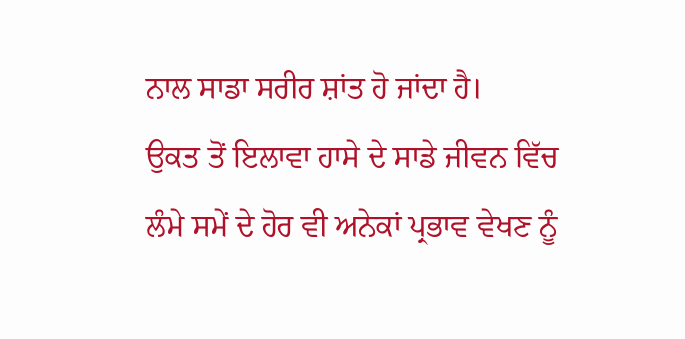ਨਾਲ ਸਾਡਾ ਸਰੀਰ ਸ਼ਾਂਤ ਹੋ ਜਾਂਦਾ ਹੈ।
ਉਕਤ ਤੋਂ ਇਲਾਵਾ ਹਾਸੇ ਦੇ ਸਾਡੇ ਜੀਵਨ ਵਿੱਚ ਲੰਮੇ ਸਮੇਂ ਦੇ ਹੋਰ ਵੀ ਅਨੇਕਾਂ ਪ੍ਰਭਾਵ ਵੇਖਣ ਨੂੰ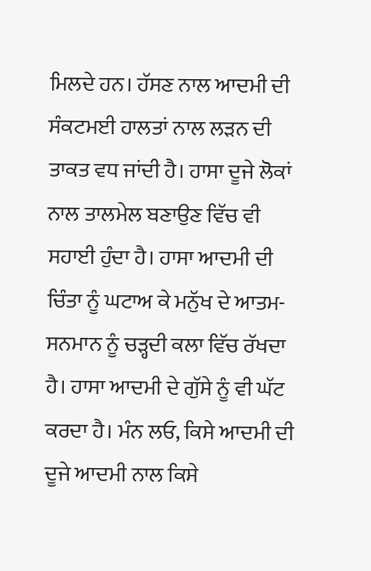ਮਿਲਦੇ ਹਨ। ਹੱਸਣ ਨਾਲ ਆਦਮੀ ਦੀ ਸੰਕਟਮਈ ਹਾਲਤਾਂ ਨਾਲ ਲੜਨ ਦੀ ਤਾਕਤ ਵਧ ਜਾਂਦੀ ਹੈ। ਹਾਸਾ ਦੂਜੇ ਲੋਕਾਂ ਨਾਲ ਤਾਲਮੇਲ ਬਣਾਉਣ ਵਿੱਚ ਵੀ ਸਹਾਈ ਹੁੰਦਾ ਹੈ। ਹਾਸਾ ਆਦਮੀ ਦੀ ਚਿੰਤਾ ਨੂੰ ਘਟਾਅ ਕੇ ਮਨੁੱਖ ਦੇ ਆਤਮ-ਸਨਮਾਨ ਨੂੰ ਚੜ੍ਹਦੀ ਕਲਾ ਵਿੱਚ ਰੱਖਦਾ ਹੈ। ਹਾਸਾ ਆਦਮੀ ਦੇ ਗੁੱਸੇ ਨੂੰ ਵੀ ਘੱਟ ਕਰਦਾ ਹੈ। ਮੰਨ ਲਓ, ਕਿਸੇ ਆਦਮੀ ਦੀ ਦੂਜੇ ਆਦਮੀ ਨਾਲ ਕਿਸੇ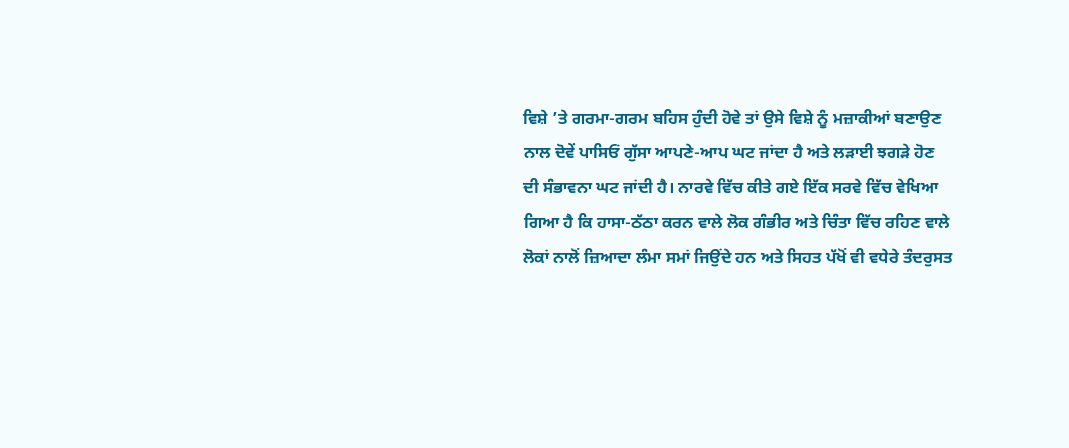ਵਿਸ਼ੇ ’ਤੇ ਗਰਮਾ-ਗਰਮ ਬਹਿਸ ਹੁੰਦੀ ਹੋਵੇ ਤਾਂ ਉਸੇ ਵਿਸ਼ੇ ਨੂੰ ਮਜ਼ਾਕੀਆਂ ਬਣਾਉਣ ਨਾਲ ਦੋਵੇਂ ਪਾਸਿਓਂ ਗੁੱਸਾ ਆਪਣੇ-ਆਪ ਘਟ ਜਾਂਦਾ ਹੈ ਅਤੇ ਲੜਾਈ ਝਗੜੇ ਹੋਣ ਦੀ ਸੰਭਾਵਨਾ ਘਟ ਜਾਂਦੀ ਹੈ। ਨਾਰਵੇ ਵਿੱਚ ਕੀਤੇ ਗਏ ਇੱਕ ਸਰਵੇ ਵਿੱਚ ਵੇਖਿਆ ਗਿਆ ਹੈ ਕਿ ਹਾਸਾ-ਠੱਠਾ ਕਰਨ ਵਾਲੇ ਲੋਕ ਗੰਭੀਰ ਅਤੇ ਚਿੰਤਾ ਵਿੱਚ ਰਹਿਣ ਵਾਲੇ ਲੋਕਾਂ ਨਾਲੋਂ ਜ਼ਿਆਦਾ ਲੰਮਾ ਸਮਾਂ ਜਿਉਂਦੇ ਹਨ ਅਤੇ ਸਿਹਤ ਪੱਖੋਂ ਵੀ ਵਧੇਰੇ ਤੰਦਰੁਸਤ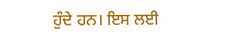ਹੁੰਦੇ ਹਨ। ਇਸ ਲਈ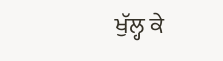ਖੁੱਲ੍ਹ ਕੇ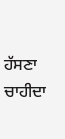ਹੱਸਣਾ ਚਾਹੀਦਾ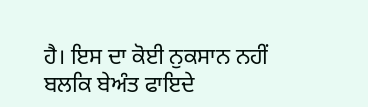ਹੈ। ਇਸ ਦਾ ਕੋਈ ਨੁਕਸਾਨ ਨਹੀਂ ਬਲਕਿ ਬੇਅੰਤ ਫਾਇਦੇ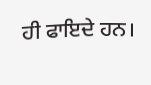ਹੀ ਫਾਇਦੇ ਹਨ।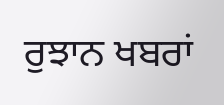ਰੁਝਾਨ ਖਬਰਾਂ